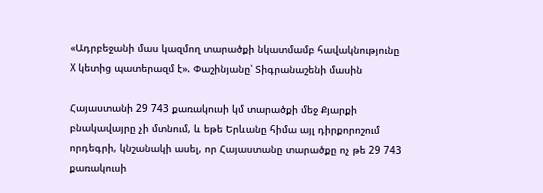«Ադրբեջանի մաս կազմող տարածքի նկատմամբ հավակնությունը X կետից պատերազմ է». Փաշինյանը՝ Տիգրանաշենի մասին

Հայաստանի 29 743 քառակուսի կմ տարածքի մեջ Քյարքի բնակավայրը չի մտնում, և եթե Երևանը հիմա այլ դիրքորոշում որդեգրի, կնշանակի ասել, որ Հայաստանը տարածքը ոչ թե 29 743 քառակուսի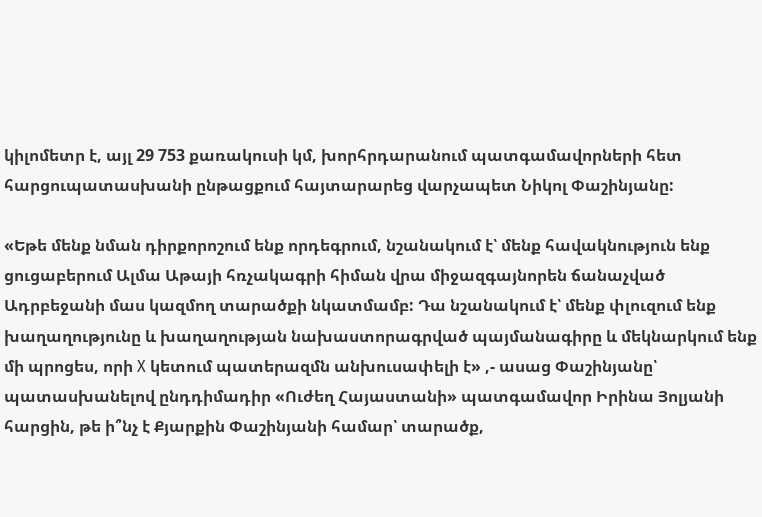կիլոմետր է, այլ 29 753 քառակուսի կմ, խորհրդարանում պատգամավորների հետ հարցուպատասխանի ընթացքում հայտարարեց վարչապետ Նիկոլ Փաշինյանը:

«Եթե մենք նման դիրքորոշում ենք որդեգրում, նշանակում է՝ մենք հավակնություն ենք ցուցաբերում Ալմա Աթայի հռչակագրի հիման վրա միջազգայնորեն ճանաչված Ադրբեջանի մաս կազմող տարածքի նկատմամբ: Դա նշանակում է՝ մենք փլուզում ենք խաղաղությունը և խաղաղության նախաստորագրված պայմանագիրը և մեկնարկում ենք մի պրոցես, որի X կետում պատերազմն անխուսափելի է» ,- ասաց Փաշինյանը՝ պատասխանելով ընդդիմադիր «Ուժեղ Հայաստանի» պատգամավոր Իրինա Յոլյանի հարցին, թե ի՞նչ է Քյարքին Փաշինյանի համար՝ տարածք,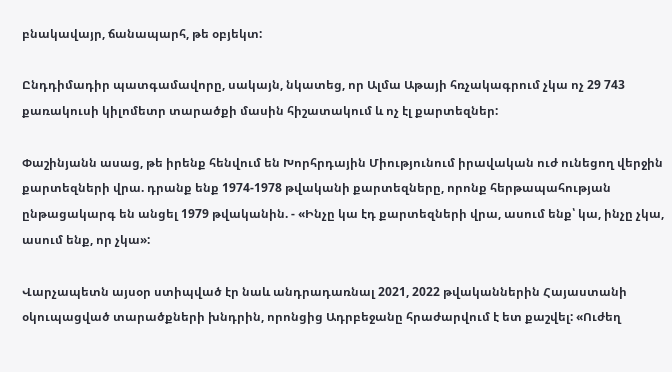բնակավայր, ճանապարհ, թե օբյեկտ:

Ընդդիմադիր պատգամավորը, սակայն, նկատեց, որ Ալմա Աթայի հռչակագրում չկա ոչ 29 743 քառակուսի կիլոմետր տարածքի մասին հիշատակում և ոչ էլ քարտեզներ:

Փաշինյանն ասաց, թե իրենք հենվում են Խորհրդային Միությունում իրավական ուժ ունեցող վերջին քարտեզների վրա. դրանք ենք 1974-1978 թվականի քարտեզները, որոնք հերթապահության ընթացակարգ են անցել 1979 թվականին. - «Ինչը կա էդ քարտեզների վրա, ասում ենք՝ կա, ինչը չկա, ասում ենք, որ չկա»:

Վարչապետն այսօր ստիպված էր նաև անդրադառնալ 2021, 2022 թվականներին Հայաստանի օկուպացված տարածքների խնդրին, որոնցից Ադրբեջանը հրաժարվում է ետ քաշվել: «Ուժեղ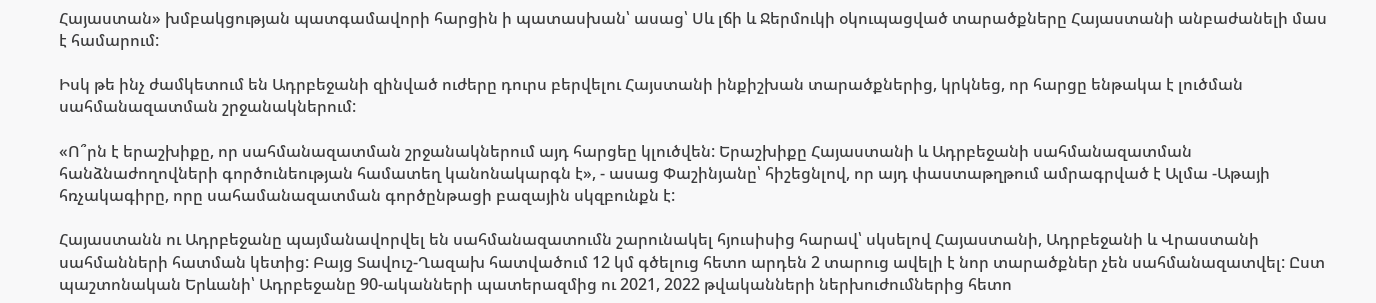Հայաստան» խմբակցության պատգամավորի հարցին ի պատասխան՝ ասաց՝ Սև լճի և Ջերմուկի օկուպացված տարածքները Հայաստանի անբաժանելի մաս է համարում:

Իսկ թե ինչ ժամկետում են Ադրբեջանի զինված ուժերը դուրս բերվելու Հայստանի ինքիշխան տարածքներից, կրկնեց, որ հարցը ենթակա է լուծման սահմանազատման շրջանակներում:

«Ո՞րն է երաշխիքը, որ սահմանազատման շրջանակներում այդ հարցեը կլուծվեն: Երաշխիքը Հայաստանի և Ադրբեջանի սահմանազատման հանձնաժողովների գործունեության համատեղ կանոնակարգն է», - ասաց Փաշինյանը՝ հիշեցնլով, որ այդ փաստաթղթում ամրագրված է Ալմա -Աթայի հռչակագիրը, որը սահամանազատման գործընթացի բազային սկզբունքն է:

Հայաստանն ու Ադրբեջանը պայմանավորվել են սահմանազատումն շարունակել հյուսիսից հարավ՝ սկսելով Հայաստանի, Ադրբեջանի և Վրաստանի սահմանների հատման կետից: Բայց Տավուշ-Ղազախ հատվածում 12 կմ գծելուց հետո արդեն 2 տարուց ավելի է նոր տարածքներ չեն սահմանազատվել: Ըստ պաշտոնական Երևանի՝ Ադրբեջանը 90-ականների պատերազմից ու 2021, 2022 թվականների ներխուժումներից հետո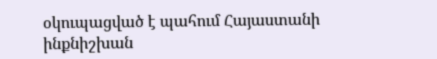օկուպացված է պահում Հայաստանի ինքնիշխան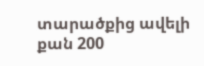տարածքից ավելի քան 200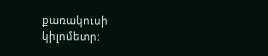քառակուսի կիլոմետր: